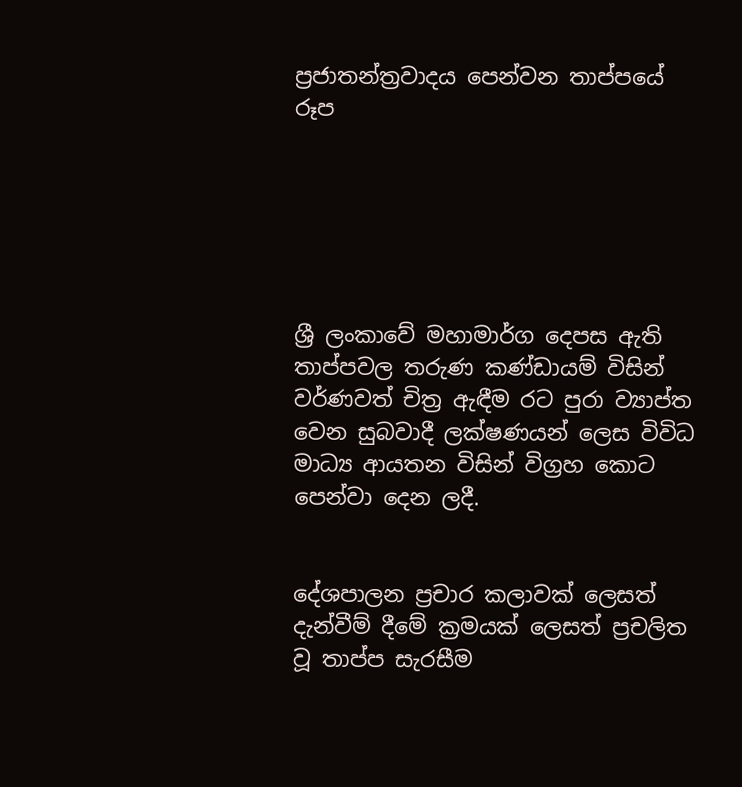ප්‍රජාතන්ත්‍රවාදය පෙන්වන තාප්පයේ රූප






ශ්‍රී ලංකාවේ මහාමාර්ග දෙපස ඇති තාප්පවල තරුණ කණ්ඩායම් විසින් වර්ණවත් චිත්‍ර ඇඳීම රට පුරා ව්‍යාප්ත වෙන සුබවාදී ලක්ෂණයන් ලෙස විවිධ මාධ්‍ය ආයතන විසින් විග්‍රහ කොට පෙන්වා දෙන ලදී.


දේශපාලන ප්‍රචාර කලාවක් ලෙසත් දැන්වීම් දීමේ ක්‍රමයක් ලෙසත් ප්‍රචලිත වූ තාප්ප සැරසීම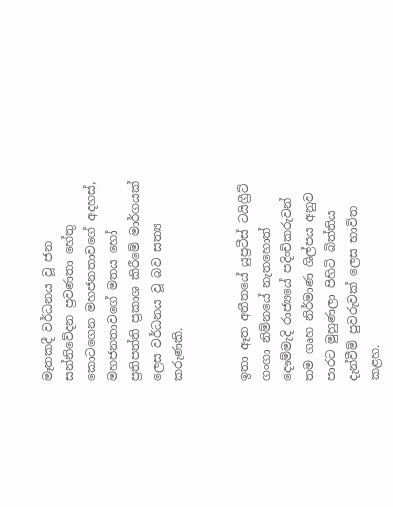මෑතකදී වර්ධනය වූ ජන සන්නිවේදන ප්‍රවණතා හේතු කොටගෙන මහජනතාවගේ අදහස්, මහජනතාවගේ මතය හෝ ප්‍රතිපත්ති ප්‍රකාශ කිරීමේ මාර්ගයක් ලෙස වර්ධනය වූ බව සත්‍ය කරුණකි.


ඉතා ඈත අතීතයේ යුප්‍රටීස් ටයිග්‍රීට් ගංගා නිම්නයේ නැතහොත් දෞම්මැදි රාජ්‍යයේ පදිංචිකරුවන් තම ගෘහ නිර්මාණ ශිල්පය අනුව පාරට මුහුණලා පිහිටි බිත්තිය දැන්වීම් පුවරුවක් ලෙස භාවිත කළහ.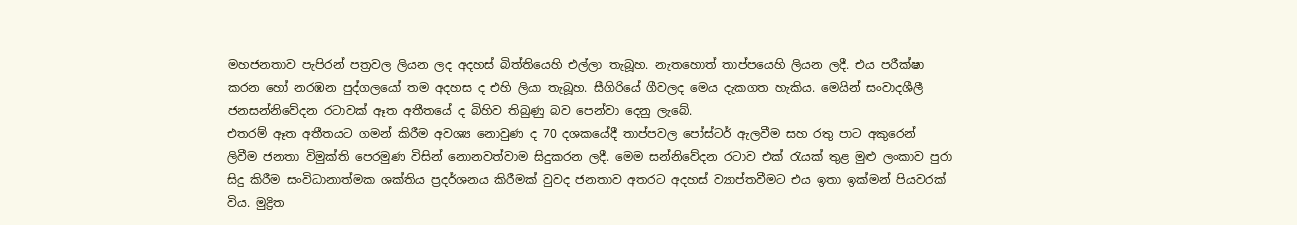මහජනතාව පැපිරන් පත්‍රවල ලියන ලද අදහස් බිත්තියෙහි එල්ලා තැබූහ. නැතහොත් තාප්පයෙහි ලියන ලදී. එය පරීක්ෂා කරන හෝ නරඹන පුද්ගලයෝ තම අදහස ද එහි ලියා තැබූහ. සීගිරියේ ගීවලද මෙය දැකගත හැකිය. මෙයින් සංවාදශීලී ජනසන්නිවේදන රටාවක් ඈත අතීතයේ ද බිහිව තිබුණු බව පෙන්වා දෙනු ලැබේ.
එතරම් ඈත අතීතයට ගමන් කිරීම අවශ්‍ය නොවුණ ද 70 දශකයේදී තාප්පවල පෝස්ටර් ඇලවීම සහ රතු පාට අකුරෙන් ලිවීම ජනතා විමුක්ති පෙරමුණ විසින් නොනවත්වාම සිදුකරන ලදී. මෙම සන්නිවේදන රටාව එක් රැයක් තුළ මුළු ලංකාව පුරා සිදු කිරීම සංවිධානාත්මක ශක්තිය ප්‍රදර්ශනය කිරීමක් වුවද ජනතාව අතරට අදහස් ව්‍යාප්තවීමට එය ඉතා ඉක්මන් පියවරක් විය. මුද්‍රිත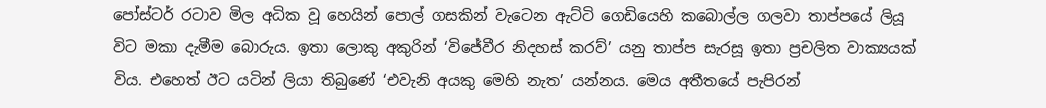පෝස්ටර් රටාව මිල අධික වූ හෙයින් පොල් ගසකින් වැටෙන ඇට්ටි ගෙඩියෙහි කබොල්ල ගලවා තාප්පයේ ලියූ විට මකා දැමීම බොරුය. ඉතා ලොකු අකුරින් ‘විජේවීර නිදහස් කරව්’ යනු තාප්ප සැරසූ ඉතා ප්‍රචලිත වාක්‍යයක් විය. එහෙත් ඊට යටින් ලියා තිබුණේ ‘එවැනි අයකු මෙහි නැත’ යන්නය. මෙය අතීතයේ පැපිරන්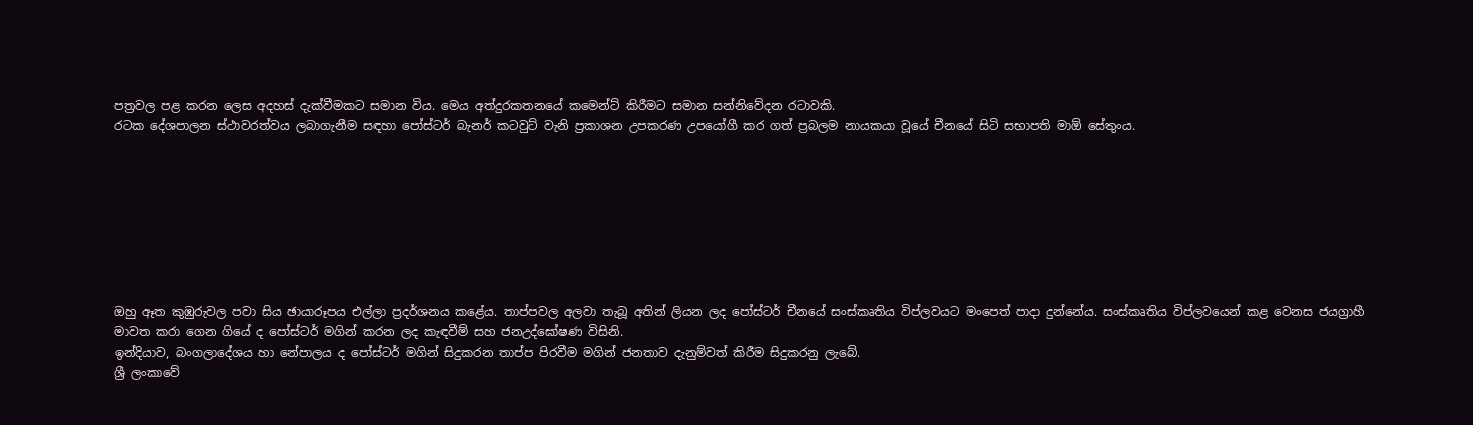පත්‍රවල පළ කරන ලෙස අදහස් දැක්වීමකට සමාන විය. මෙය අත්දුරකතනයේ කමෙන්ට් කිරීමට සමාන සන්නිවේදන රටාවකි.
රටක දේශපාලන ස්ථාවරත්වය ලබාගැනීම සඳහා පෝස්ටර් බැනර් කටවුට් වැනි ප්‍රකාශන උපකරණ උපයෝගී කර ගත් ප්‍රබලම නායකයා වූයේ චීනයේ සිටි සභාපති මාඕ සේතුංය.








ඔහු ඈත කුඹුරුවල පවා සිය ඡායාරූපය එල්ලා ප්‍රදර්ශනය කළේය. තාප්පවල අලවා තැබූ අතින් ලියන ලද පෝස්ටර් චීනයේ සංස්කෘතිය විප්ලවයට මංපෙත් පාදා දුන්නේය. සංස්කෘතිය විප්ලවයෙන් කළ වෙනස ජයග්‍රාහී මාවත කරා ගෙන ගියේ ද පෝස්ටර් මගින් කරන ලද කැඳවීම් සහ ජනඋද්ඝෝෂණ විසිනි.
ඉන්දියාව, බංගලාදේශය හා නේපාලය ද පෝස්ටර් මගින් සිදුකරන තාප්ප පිරවීම මගින් ජනතාව දැනුම්වත් කිරීම සිදුකරනු ලැබේ.
ශ්‍රී ලංකාවේ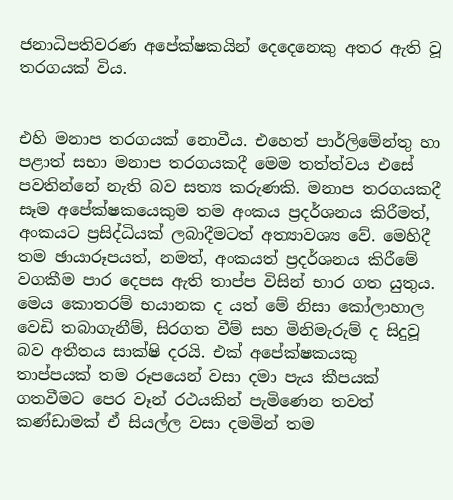ජනාධිපතිවරණ අපේක්ෂකයින් දෙදෙනෙකු අතර ඇති වූ තරගයක් විය.


එහි මනාප තරගයක් නොවීය. එහෙත් පාර්ලිමේන්තු හා පළාත් සභා මනාප තරගයකදී මෙම තත්ත්වය එසේ පවතින්නේ නැති බව සත්‍ය කරුණකි. මනාප තරගයකදී සෑම අපේක්ෂකයෙකුම තම අංකය ප්‍රදර්ශනය කිරීමත්, අංකයට ප්‍රසිද්ධියක් ලබාදීමටත් අත්‍යාවශ්‍ය වේ. මෙහිදී තම ඡායාරූපයත්, නමත්, අංකයත් ප්‍රදර්ශනය කිරීමේ වගකීම පාර දෙපස ඇති තාප්ප විසින් භාර ගත යුතුය.
මෙය කොතරම් භයානක ද යත් මේ නිසා කෝලාහාල වෙඩි තබාගැනීම්, සිරගත වීම් සහ මිනිමැරුම් ද සිදුවූ බව අතීතය සාක්ෂි දරයි. එක් අපේක්ෂකයකු තාප්පයක් තම රූපයෙන් වසා දමා පැය කීපයක් ගතවීමට පෙර වෑන් රථයකින් පැමිණෙන තවත් කණ්ඩාමක් ඒ සියල්ල වසා දමමින් තම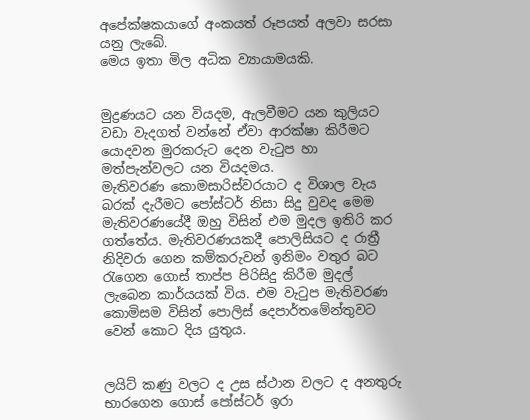අපේක්ෂකයාගේ අංකයත් රූපයත් අලවා සරසා යනු ලැබේ.
මෙය ඉතා මිල අධික ව්‍යායාමයකි.


මුද්‍රණයට යන වියදම, ඇලවීමට යන කුලියට වඩා වැදගත් වන්නේ ඒවා ආරක්ෂා කිරීමට යොදවන මුරකරුට දෙන වැටුප හා මත්පැන්වලට යන වියදමය.
මැතිවරණ කොමසාරිස්වරයාට ද විශාල වැය බරක් දැරීමට පෝස්ටර් නිසා සිදු වුවද මෙම මැතිවරණයේදී ඔහු විසින් එම මුදල ඉතිරි කර ගත්තේය. මැතිවරණයකදී පොලිසියට ද රාත්‍රී නිදිවරා ගෙන කම්කරුවන් ඉනිමං වතුර බට රැගෙන ගොස් තාප්ප පිරිසිදු කිරීම මුදල් ලැබෙන කාර්යයක් විය. එම වැටුප මැතිවරණ කොමිසම විසින් පොලිස් දෙපාර්තමේන්තුවට වෙන් කොට දිය යුතුය.


ලයිට් කණු වලට ද උස ස්ථාන වලට ද අනතුරු භාරගෙන ගොස් පෝස්ටර් ඉරා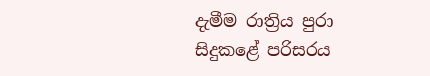දැමීම රාත්‍රිය පුරා සිදුකළේ පරිසරය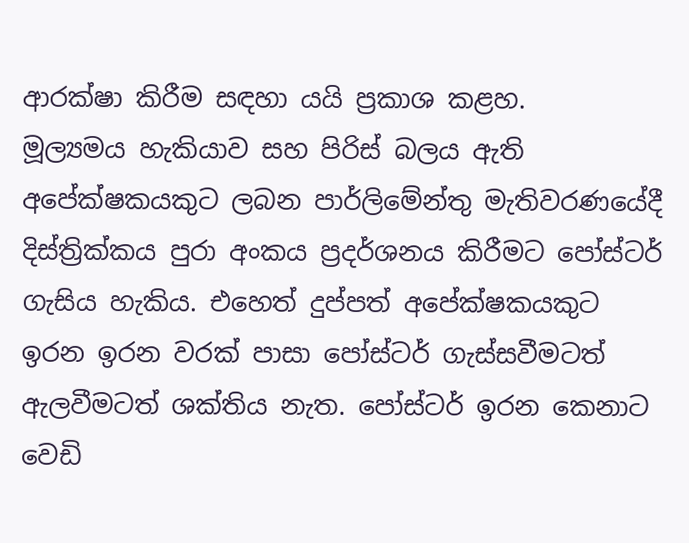ආරක්ෂා කිරීම සඳහා යයි ප්‍රකාශ කළහ.
මූල්‍යමය හැකියාව සහ පිරිස් බලය ඇති අපේක්ෂකයකුට ලබන පාර්ලිමේන්තු මැතිවරණයේදී දිස්ත්‍රික්කය පුරා අංකය ප්‍රදර්ශනය කිරීමට පෝස්ටර් ගැසිය හැකිය. එහෙත් දුප්පත් අපේක්ෂකයකුට ඉරන ඉරන වරක් පාසා පෝස්ටර් ගැස්සවීමටත් ඇලවීමටත් ශක්තිය නැත. පෝස්ටර් ඉරන කෙනාට වෙඩි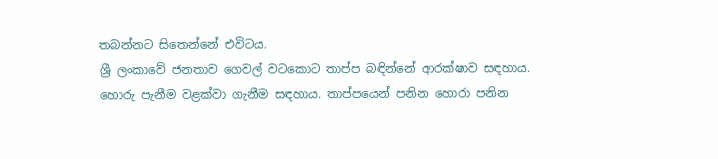තබන්නට සිතෙන්නේ එවිටය.
ශ්‍රී ලංකාවේ ජනතාව ගෙවල් වටකොට තාප්ප බඳින්නේ ආරක්ෂාව සඳහාය.
හොරු පැනීම වළක්වා ගැනීම සඳහාය. තාප්පයෙන් පනින හොරා පනින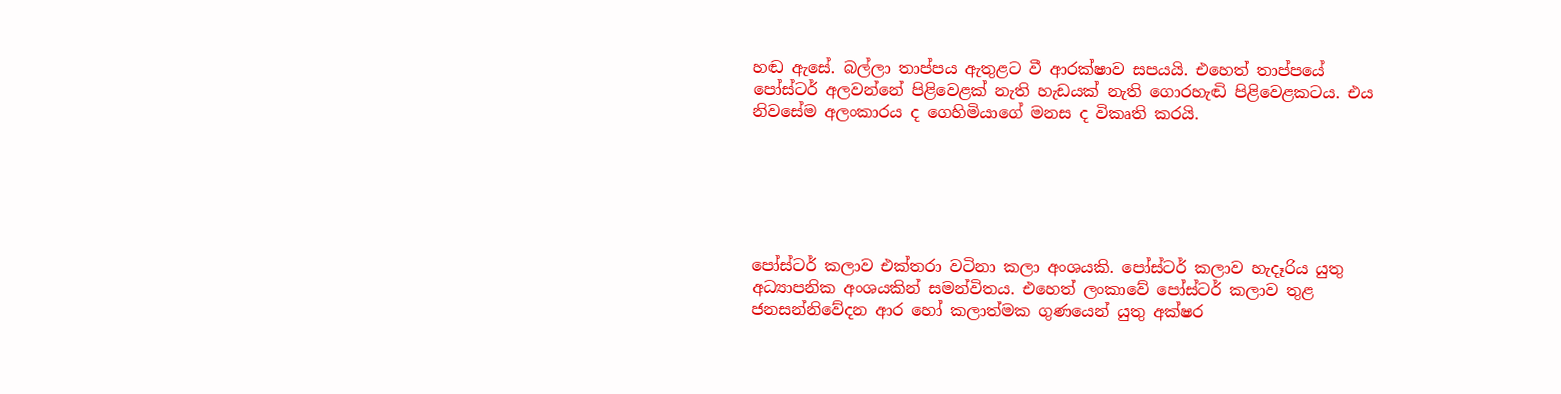හඬ ඇසේ. බල්ලා තාප්පය ඇතුළට වී ආරක්ෂාව සපයයි. එහෙත් තාප්පයේ පෝස්ටර් අලවන්නේ පිළිවෙළක් නැති හැඩයක් නැති ගොරහැඬි පිළිවෙළකටය. එය නිවසේම අලංකාරය ද ගෙහිමියාගේ මනස ද විකෘති කරයි.






පෝස්ටර් කලාව එක්තරා වටිනා කලා අංශයකි. පෝස්ටර් කලාව හැදෑරිය යුතු අධ්‍යාපනික අංශයකින් සමන්විතය. එහෙත් ලංකාවේ පෝස්ටර් කලාව තුළ ජනසන්නිවේදන ආර හෝ කලාත්මක ගුණයෙන් යුතු අක්ෂර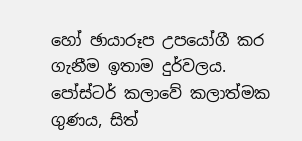හෝ ඡායාරූප උපයෝගී කර ගැනීම ඉතාම දුර්වලය. පෝස්ටර් කලාවේ කලාත්මක ගුණය, සිත්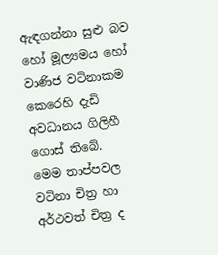ඇඳගන්නා සුළු බව හෝ මූල්‍යමය හෝ වාණිජ වටිනාකම කෙරෙහි දැඩි අවධානය ගිලිහී ගොස් තිබේ.
මෙම තාප්පවල වටිනා චිත්‍ර හා අර්ථවත් චිත්‍ර ද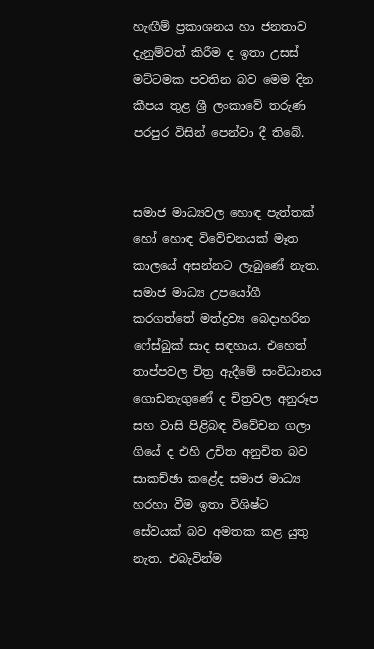හැඟීම් ප්‍රකාශනය හා ජනතාව දැනුම්වත් කිරීම ද ඉතා උසස් මට්ටමක පවතින බව මෙම දින කීපය තුළ ශ්‍රී ලංකාවේ තරුණ පරපුර විසින් පෙන්වා දී තිබේ.


සමාජ මාධ්‍යවල හොඳ පැත්තක් හෝ හොඳ විවේචනයක් මෑත කාලයේ අසන්නට ලැබුණේ නැත. සමාජ මාධ්‍ය උපයෝගී කරගත්තේ මත්ද්‍රව්‍ය බෙදාහරින ෆේස්බුක් සාද සඳහාය. එහෙත් තාප්පවල චිත්‍ර ඇදීමේ සංවිධානය ගොඩනැගුණේ ද චිත්‍රවල අනුරූප සහ වාසි පිළිබඳ විවේචන ගලා ගියේ ද එහි උචිත අනුචිත බව සාකච්ඡා කළේද සමාජ මාධ්‍ය හරහා වීම ඉතා විශිෂ්ට සේවයක් බව අමතක කළ යුතු නැත. එබැවින්ම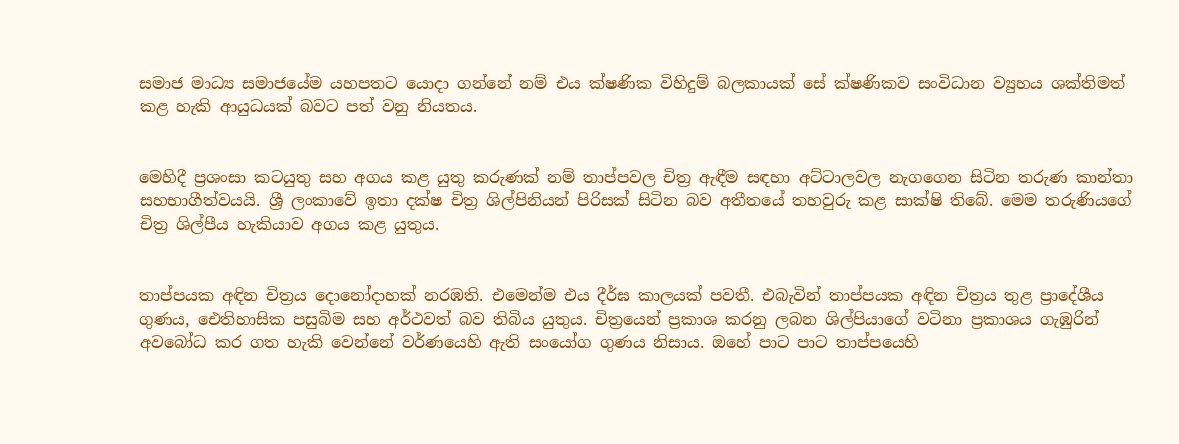සමාජ මාධ්‍ය සමාජයේම යහපතට යොදා ගන්නේ නම් එය ක්ෂණික විහිදුම් බලකායක් සේ ක්ෂණිකව සංවිධාන ව්‍යුහය ශක්තිමත් කළ හැකි ආයුධයක් බවට පත් වනු නියතය.


මෙහිදී ප්‍රශංසා කටයුතු සහ අගය කළ යුතු කරුණක් නම් තාප්පවල චිත්‍ර ඇඳීම සඳහා අට්ටාලවල නැගගෙන සිටින තරුණ කාන්තා සහභාගීත්වයයි. ශ්‍රී ලංකාවේ ඉතා දක්ෂ චිත්‍ර ශිල්පිනියන් පිරිසක් සිටින බව අතීතයේ තහවුරු කළ සාක්ෂි තිබේ. මෙම තරුණියගේ චිත්‍ර ශිල්පීය හැකියාව අගය කළ යුතුය.


තාප්පයක අඳින චිත්‍රය දොනෝදාහක් නරඹති. එමෙන්ම එය දීර්ඝ කාලයක් පවතී. එබැවින් තාප්පයක අඳින චිත්‍රය තුළ ප්‍රාදේශීය ගුණය, ඓතිහාසික පසුබිම සහ අර්ථවත් බව තිබිය යුතුය. චිත්‍රයෙන් ප්‍රකාශ කරනු ලබන ශිල්පියාගේ වටිනා ප්‍රකාශය ගැඹුරින් අවබෝධ කර ගත හැකි වෙන්නේ වර්ණයෙහි ඇති සංයෝග ගුණය නිසාය. ඔහේ පාට පාට තාප්පයෙහි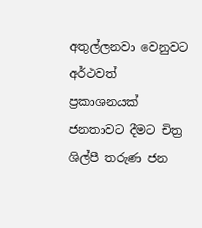අතුල්ලනවා වෙනුවට අර්ථවත් ප්‍රකාශනයක් ජනතාවට දීමට චිත්‍ර ශිල්පී තරුණ ජන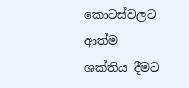කොටස්වලට ආත්ම ශක්තිය දීමට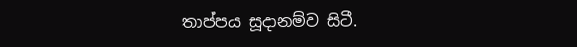තාප්පය සූදානම්ව සිටී.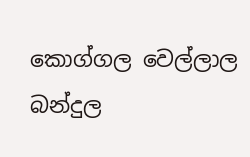කොග්ගල වෙල්ලාල බන්දුල